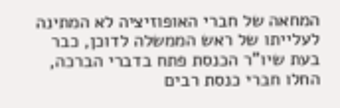המחאה של חברי האופוזיציה לא המתינה לעלייתו של ראש הממשלה לדוכן, כבר בעת שיו"ר הכנסת פתח בדברי הברכה, החלו חברי כנסת רבים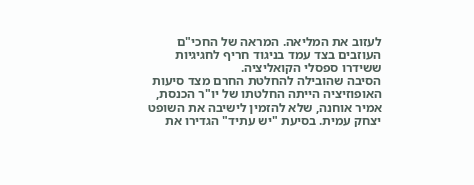לעזוב את המליאה. המראה של החכי"ם העוזבים בצד עמד בניגוד חריף לחגיגיות ששידרו ספסלי הקואליציה.
הסיבה שהובילה להחלטת החרם מצד סיעות האופוזיציה הייתה החלטתו של יו"ר הכנסת, אמיר אוחנה, שלא להזמין לישיבה את השופט יצחק עמית. בסיעת "יש עתיד" הגדירו את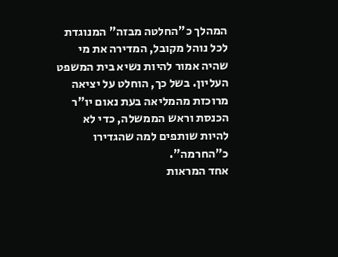המהלך כ"החלטה מבזה" המנוגדת לכל נוהל מקובל, המדירה את מי שהיה אמור להיות נשיא בית המשפט העליון. בשל כך, הוחלט על יציאה מרוכזת מהמליאה בעת נאום יו"ר הכנסת וראש הממשלה, כדי לא להיות שותפים למה שהגדירו כ"החרמה".
אחד המראות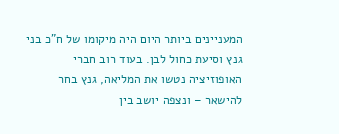המעניינים ביותר היום היה מיקומו של ח"כ בני גנץ וסיעת כחול לבן. בעוד רוב חברי האופוזיציה נטשו את המליאה, גנץ בחר להישאר – ונצפה יושב בין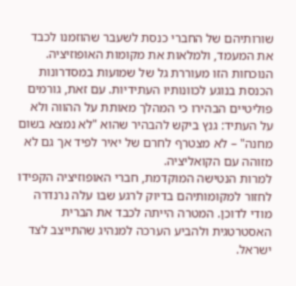שורותיהם של החברי כנסת לשעבר שהוזמנו לכבד את המעמד, ולמלאות את מקומות האופוזיציה.
הנוכחות הזו מעוררת גל של שמועות במסדרונות הכנסת בנוגע לכוונותיו העתידיות. עם זאת, גורמים פוליטיים הבהירו כי המהלך מאותת על ההווה ולא על העתיד: גנץ ביקש להבהיר שהוא "לא נמצא בשום מחנה" – לא מצטרף לחרם של יאיר לפיד אך גם לא מזוהה עם הקואליציה.
למרות הנטישה המוקדמת, חברי האופוזיציה הקפידו לחזור למקומותיהם בדיוק לרגע שבו עלה נרנדרה מודי לדוכן. המטרה הייתה לכבד את הברית האסטרטגית ולהביע הערכה למנהיג שהתייצב לצד ישראל.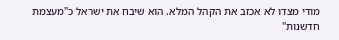מודי מצדו לא אכזב את הקהל המלא. הוא שיבח את ישראל כ"מעצמת חדשנות"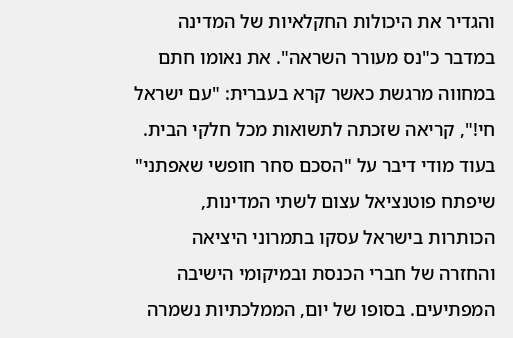והגדיר את היכולות החקלאיות של המדינה במדבר כ"נס מעורר השראה". את נאומו חתם במחווה מרגשת כאשר קרא בעברית: "עם ישראל חי!", קריאה שזכתה לתשואות מכל חלקי הבית.
בעוד מודי דיבר על "הסכם סחר חופשי שאפתני" שיפתח פוטנציאל עצום לשתי המדינות, הכותרות בישראל עסקו בתמרוני היציאה והחזרה של חברי הכנסת ובמיקומי הישיבה המפתיעים. בסופו של יום, הממלכתיות נשמרה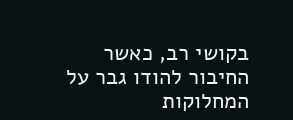בקושי רב, כאשר החיבור להודו גבר על המחלוקות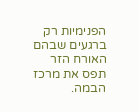הפנימיות רק ברגעים שבהם האורח הזר תפס את מרכז הבמה.